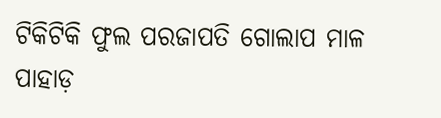ଟିକିଟିକି ଫୁଲ ପରଜାପତି ଗୋଲାପ ମାଳ ପାହାଡ଼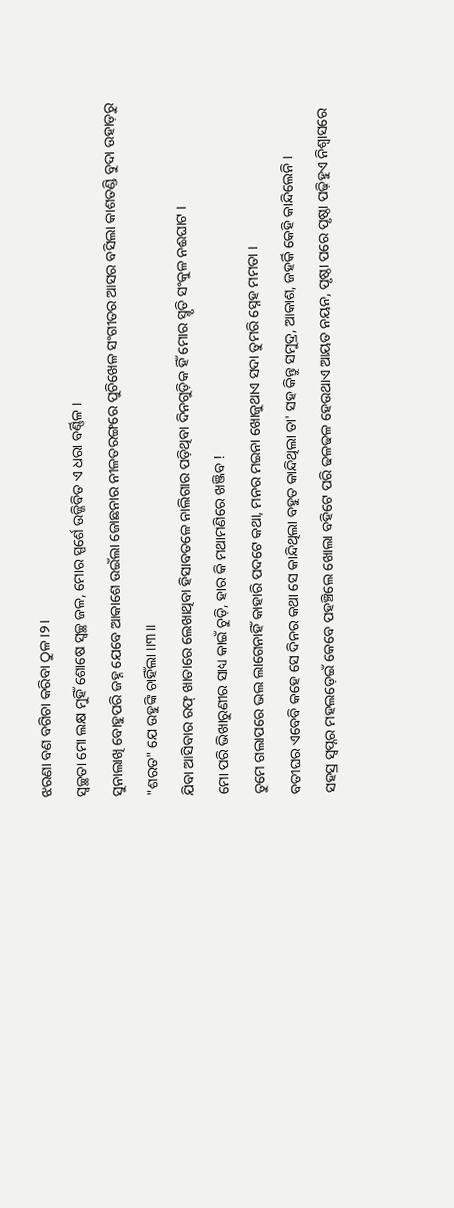ଝରଣା ବଣ ବଗିଚା କରିବା ଠୁଳ ।୨।
ସ୍ୱଚ୍ଛତା ମୋ ଲକ୍ଷ ମୁହିଁ ଶୋଷେ ସ୍ୱଚ୍ଛ ଜଳ, ମୋର ସ୍ପର୍ଶେ ଉଜ୍ଜିବିତ ଏ ଧରା ବର୍ଣ୍ଣିଳ ।
ସୁନାଲାଖି ବୋହୁପରି ଜହ୍ନ ଯେବେ ଆକାଶେ ଉଇଁଲା ଜୋଛନାର ନୀଳତରଙ୍ଗରେ ପୁଚିଖେଳ ସଂଗୀତର ଆସର ବସିଲା କାଶତଣ୍ଡି ବୁଦା ଉହାଡ଼ରୁ "ଶରତ" ଯେ ଉହୁଙ୍କି ଚାହିଁଲା ।।୩।।
ଯିବା ଆସିବାର ରଫ୍ ଖାତାରେ ଲେଖାଥିବା ହିସାବତଳେ ନାଲିଗାର ପଡ଼ିଥିବା ଦିନଗୁଡ଼ିକ ହିଁ ମୋର ସ୍ମୃତି ସଂକୁଳ ନଈଘାଟ ।
ମୋ ପରି ଭିଖାରୁଣୀର ସାଧ୍ୟ କାଇଁ ଚୁଡ଼ି, ହାର କି ମଥାମଣିରେ ଖଞ୍ଜିବ !
ତୁମେ ଗଲାପରେ ଭଲ ଲାଗେନାହିଁ କାହାରି ପଦଟେ କଥା, ମନର ମଇନା ଖୋଜୁଥାଏ ସଦା ତୁମରି ସ୍ନେହ ମମତା ।
ବତୀଘର ଏବେବି କହେ ସେ ଦିନର କଥା ସେ କାନ୍ଦିଥିଲା ବହୁତ କାନ୍ଦିଥିଲା ତା' ସହ କିନ୍ତୁ ସମୁଦ୍ର, ଆକାଶ, ଜହର୍କି କେହି କାନ୍ଦିଲେନି ।
ସହସ୍ର ସ୍ୱପ୍ନର ମହଲଡ଼େଇଁ କେବେ ପହଞ୍ଚିଲେ ଖୋଲା ବହିଟେ ପରି ଢଳଢଳ ହେଉଥାଏ ଆୟତ ନୟନ, ପୃଷ୍ଠା ପରେ ପୃଷ୍ଠା ପଢ଼ିହୁଏ ନିଶ୍ୱାସରେ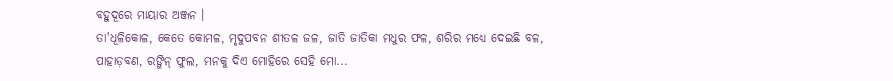ବହୁଦୂରେ ମାୟାର ଅଞ୍ଜନ ।
ତା'ଧୂଳିକୋଳ, କେତେ କୋମଳ, ମୃଦୁପବନ ଶୀତଳ ଜଳ, ଜାତି ଜାତିକା ମଧୁର ଫଳ, ଶରିର ମଧ୍ୟେ ଦେଇଛି ବଳ, ପାହାଡ଼ବଣ, ରଙ୍ଗିନ୍ ଫୁଲ, ମନକୁ ଦିଏ ମୋହିରେ ସେହି ମୋ...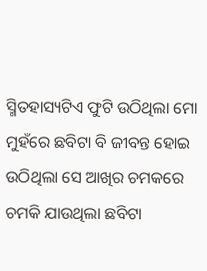ସ୍ମିତହାସ୍ୟଟିଏ ଫୁଟି ଉଠିଥିଲା ମୋ ମୁହଁରେ ଛବିଟା ବି ଜୀବନ୍ତ ହୋଇ ଉଠିଥିଲା ସେ ଆଖିର ଚମକରେ ଚମକି ଯାଉଥିଲା ଛବିଟା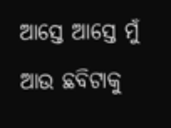ଆସ୍ତେ ଆସ୍ତେ ମୁଁ ଆଉ ଛବିଟାକୁ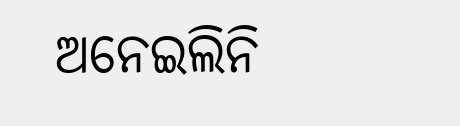ଅନେଇଲିନି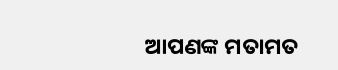ଆପଣଙ୍କ ମତାମତ